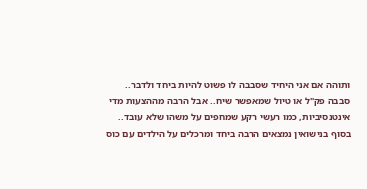ותוהה אם אני היחיד שסבבה לו פשוט להיות ביחד ולדבר..
סבבה פק"ל או טיול שמאפשר שיח.. אבל הרבה מההצעות מדי אינטנסיביות, כמו רעשי רקע שמחפים על משהו שלא עובד.. בסוף בנישואין נמצאים הרבה ביחד ומרכלים על הילדים עם כוס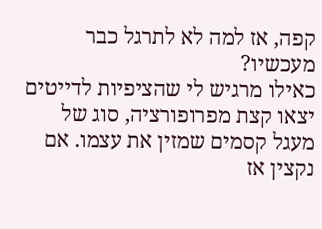קפה, אז למה לא לתרגל כבר מעכשיו?
כאילו מרגיש לי שהציפיות לדייטים יצאו קצת מפרופורציה, סוג של מעגל קסמים שמזין את עצמו. אם נקצין אז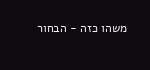משהו כזה - הבחור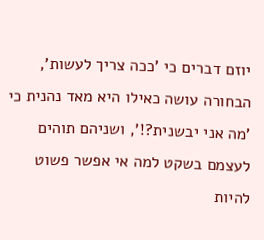יוזם דברים כי 'ככה צריך לעשות', הבחורה עושה כאילו היא מאד נהנית כי 'מה אני יבשנית?!', ושניהם תוהים לעצמם בשקט למה אי אפשר פשוט להיות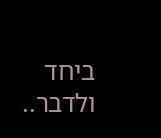ביחד ולדבר..